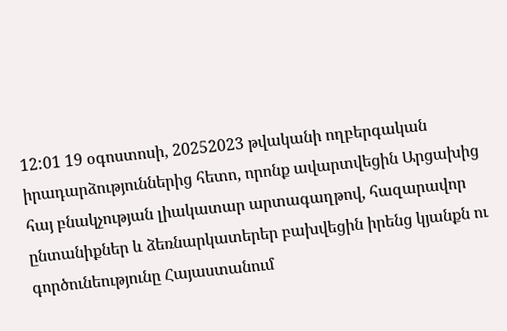12:01 19 օգոստոսի, 20252023 թվականի ողբերգական իրադարձություններից հետո, որոնք ավարտվեցին Արցախից հայ բնակչության լիակատար արտագաղթով, հազարավոր ընտանիքներ և ձեռնարկատերեր բախվեցին իրենց կյանքն ու գործունեությունը Հայաստանում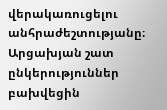վերակառուցելու անհրաժեշտությանը։ Արցախյան շատ ընկերություններ բախվեցին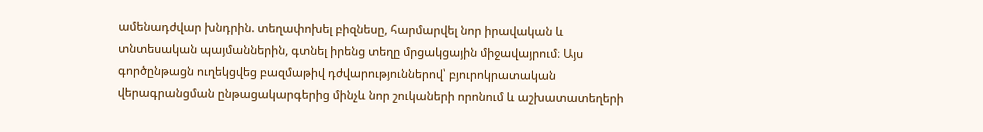ամենադժվար խնդրին. տեղափոխել բիզնեսը, հարմարվել նոր իրավական և տնտեսական պայմաններին, գտնել իրենց տեղը մրցակցային միջավայրում։ Այս գործընթացն ուղեկցվեց բազմաթիվ դժվարություններով՝ բյուրոկրատական վերագրանցման ընթացակարգերից մինչև նոր շուկաների որոնում և աշխատատեղերի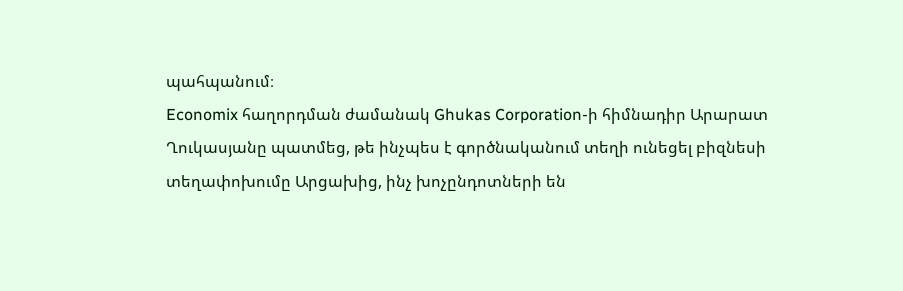պահպանում։
Economix հաղորդման ժամանակ Ghukas Corporation-ի հիմնադիր Արարատ Ղուկասյանը պատմեց, թե ինչպես է գործնականում տեղի ունեցել բիզնեսի տեղափոխումը Արցախից, ինչ խոչընդոտների են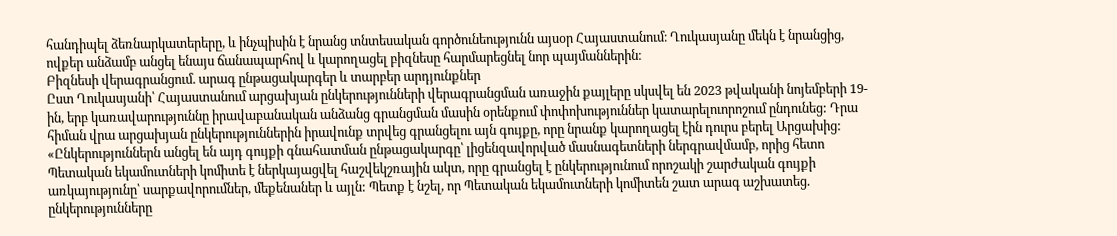հանդիպել ձեռնարկատերերը, և ինչպիսին է նրանց տնտեսական գործունեությունն այսօր Հայաստանում։ Ղուկասյանը մեկն է նրանցից, ովքեր անձամբ անցել ենայս ճանապարհով և կարողացել բիզնեսը հարմարեցնել նոր պայմաններին։
Բիզնեսի վերագրանցում. արագ ընթացակարգեր և տարբեր արդյունքներ
Ըստ Ղուկասյանի՝ Հայաստանում արցախյան ընկերությունների վերագրանցման առաջին քայլերը սկսվել են 2023 թվականի նոյեմբերի 19-ին, երբ կառավարություննը իրավաբանական անձանց գրանցման մասին օրենքում փոփոխություններ կատարելուորոշում ընդունեց: Դրա հիման վրա արցախյան ընկերություններին իրավունք տրվեց գրանցելու այն գույքը, որը նրանք կարողացել էին դուրս բերել Արցախից:
«Ընկերություններն անցել են այդ գույքի գնահատման ընթացակարգը՝ լիցենզավորված մասնագետների ներգրավմամբ, որից հետո Պետական եկամուտների կոմիտե է ներկայացվել հաշվեկշռային ակտ, որը գրանցել է ընկերությունում որոշակի շարժական գույքի առկայությունը՝ սարքավորումներ, մեքենաներ և այլն: Պետք է նշել, որ Պետական եկամուտների կոմիտեն շատ արագ աշխատեց. ընկերությունները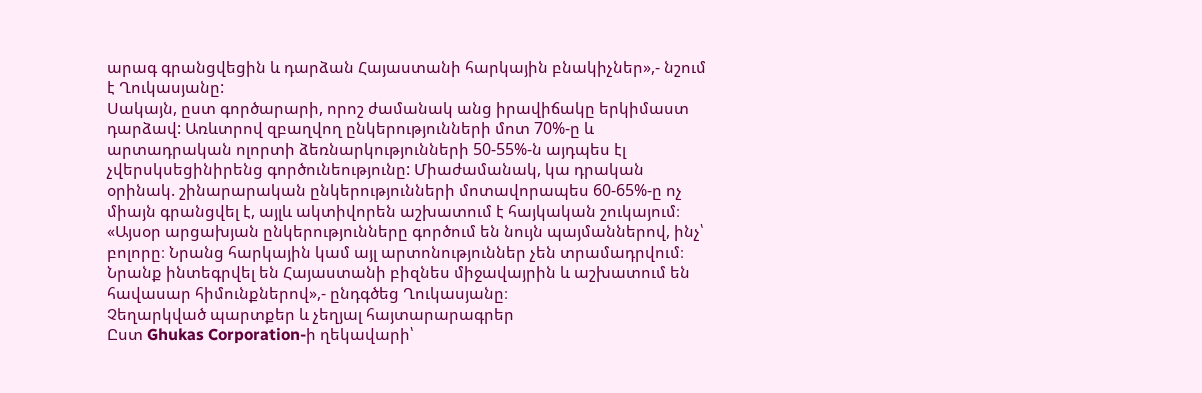արագ գրանցվեցին և դարձան Հայաստանի հարկային բնակիչներ»,- նշում է Ղուկասյանը:
Սակայն, ըստ գործարարի, որոշ ժամանակ անց իրավիճակը երկիմաստ դարձավ: Առևտրով զբաղվող ընկերությունների մոտ 70%-ը և արտադրական ոլորտի ձեռնարկությունների 50-55%-ն այդպես էլ չվերսկսեցինիրենց գործունեությունը: Միաժամանակ, կա դրական օրինակ. շինարարական ընկերությունների մոտավորապես 60-65%-ը ոչ միայն գրանցվել է, այլև ակտիվորեն աշխատում է հայկական շուկայում։
«Այսօր արցախյան ընկերությունները գործում են նույն պայմաններով, ինչ՝ բոլորը։ Նրանց հարկային կամ այլ արտոնություններ չեն տրամադրվում։ Նրանք ինտեգրվել են Հայաստանի բիզնես միջավայրին և աշխատում են հավասար հիմունքներով»,- ընդգծեց Ղուկասյանը։
Չեղարկված պարտքեր և չեղյալ հայտարարագրեր
Ըստ Ghukas Corporation-ի ղեկավարի՝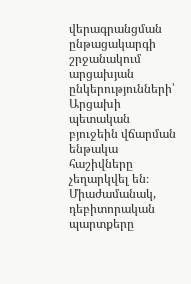վերագրանցման ընթացակարգի շրջանակում արցախյան ընկերությունների՝ Արցախի պետական բյուջեին վճարման ենթակա հաշիվները չեղարկվել են։ Միաժամանակ, դեբիտորական պարտքերը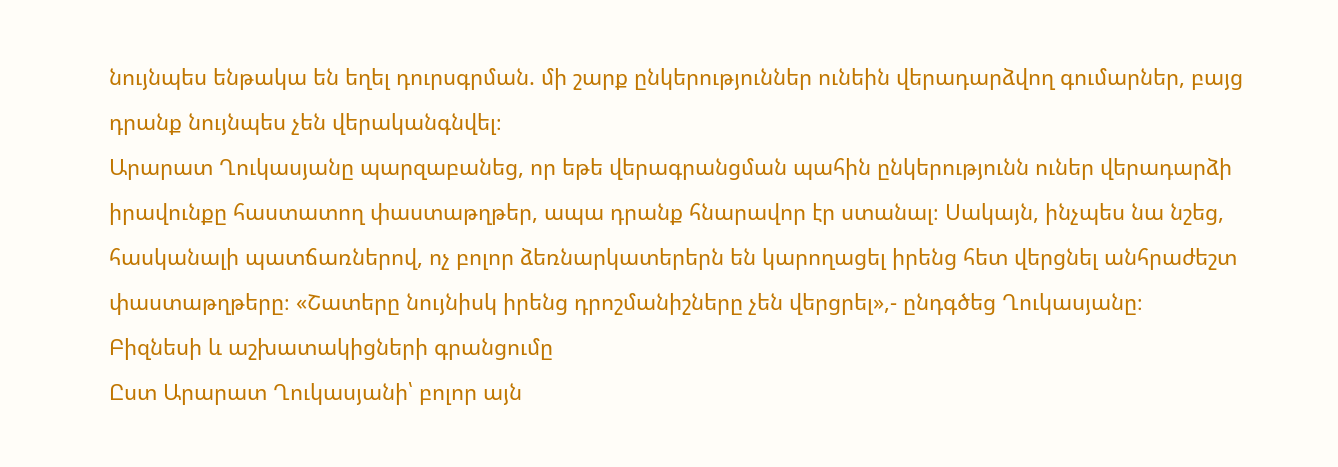նույնպես ենթակա են եղել դուրսգրման. մի շարք ընկերություններ ունեին վերադարձվող գումարներ, բայց դրանք նույնպես չեն վերականգնվել։
Արարատ Ղուկասյանը պարզաբանեց, որ եթե վերագրանցման պահին ընկերությունն ուներ վերադարձի իրավունքը հաստատող փաստաթղթեր, ապա դրանք հնարավոր էր ստանալ։ Սակայն, ինչպես նա նշեց, հասկանալի պատճառներով, ոչ բոլոր ձեռնարկատերերն են կարողացել իրենց հետ վերցնել անհրաժեշտ փաստաթղթերը։ «Շատերը նույնիսկ իրենց դրոշմանիշները չեն վերցրել»,- ընդգծեց Ղուկասյանը։
Բիզնեսի և աշխատակիցների գրանցումը
Ըստ Արարատ Ղուկասյանի՝ բոլոր այն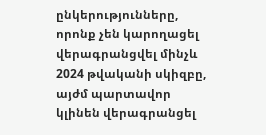ընկերությունները, որոնք չեն կարողացել վերագրանցվել մինչև 2024 թվականի սկիզբը, այժմ պարտավոր կլինեն վերագրանցել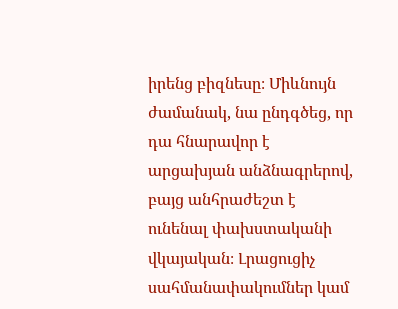իրենց բիզնեսը։ Միևնույն ժամանակ, նա ընդգծեց, որ դա հնարավոր է արցախյան անձնագրերով, բայց անհրաժեշտ է ունենալ փախստականի վկայական։ Լրացուցիչ սահմանափակումներ կամ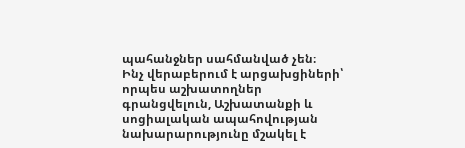պահանջներ սահմանված չեն։
Ինչ վերաբերում է արցախցիների՝ որպես աշխատողներ գրանցվելուն, Աշխատանքի և սոցիալական ապահովության նախարարությունը մշակել է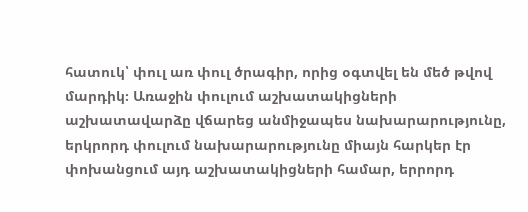հատուկ՝ փուլ առ փուլ ծրագիր, որից օգտվել են մեծ թվով մարդիկ։ Առաջին փուլում աշխատակիցների աշխատավարձը վճարեց անմիջապես նախարարությունը, երկրորդ փուլում նախարարությունը միայն հարկեր էր փոխանցում այդ աշխատակիցների համար, երրորդ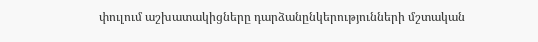փուլում աշխատակիցները դարձանընկերությունների մշտական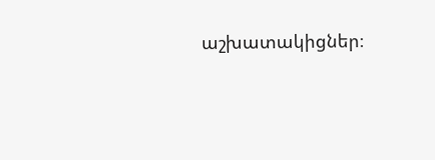աշխատակիցներ։